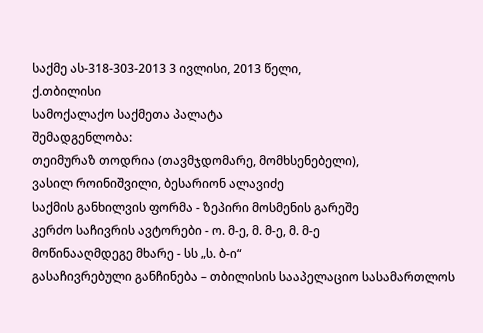საქმე ას-318-303-2013 3 ივლისი, 2013 წელი,
ქ.თბილისი
სამოქალაქო საქმეთა პალატა
შემადგენლობა:
თეიმურაზ თოდრია (თავმჯდომარე, მომხსენებელი),
ვასილ როინიშვილი, ბესარიონ ალავიძე
საქმის განხილვის ფორმა - ზეპირი მოსმენის გარეშე
კერძო საჩივრის ავტორები - ო. მ-ე, მ. მ-ე, მ. მ-ე
მოწინააღმდეგე მხარე - სს „ს. ბ-ი“
გასაჩივრებული განჩინება – თბილისის სააპელაციო სასამართლოს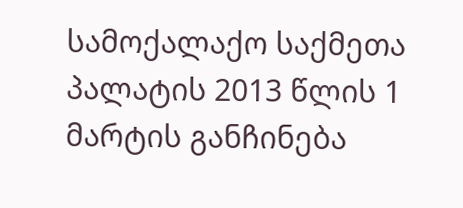სამოქალაქო საქმეთა პალატის 2013 წლის 1 მარტის განჩინება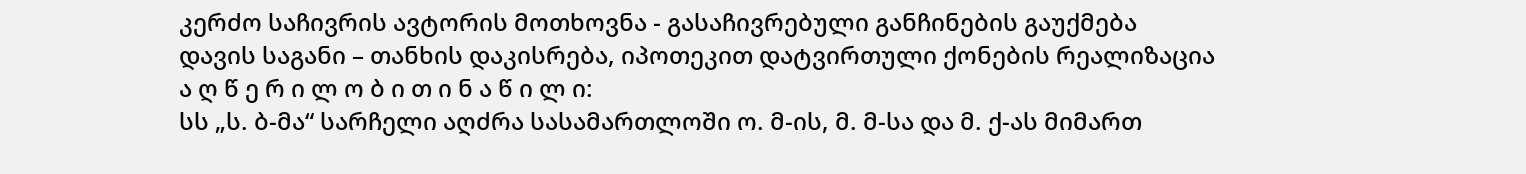კერძო საჩივრის ავტორის მოთხოვნა - გასაჩივრებული განჩინების გაუქმება
დავის საგანი – თანხის დაკისრება, იპოთეკით დატვირთული ქონების რეალიზაცია
ა ღ წ ე რ ი ლ ო ბ ი თ ი ნ ა წ ი ლ ი:
სს „ს. ბ-მა“ სარჩელი აღძრა სასამართლოში ო. მ-ის, მ. მ-სა და მ. ქ-ას მიმართ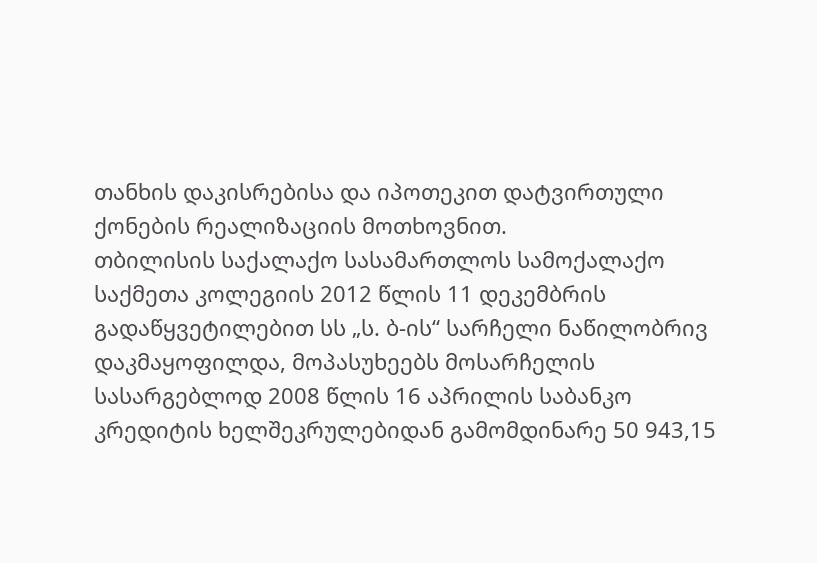თანხის დაკისრებისა და იპოთეკით დატვირთული ქონების რეალიზაციის მოთხოვნით.
თბილისის საქალაქო სასამართლოს სამოქალაქო საქმეთა კოლეგიის 2012 წლის 11 დეკემბრის გადაწყვეტილებით სს „ს. ბ-ის“ სარჩელი ნაწილობრივ დაკმაყოფილდა, მოპასუხეებს მოსარჩელის სასარგებლოდ 2008 წლის 16 აპრილის საბანკო კრედიტის ხელშეკრულებიდან გამომდინარე 50 943,15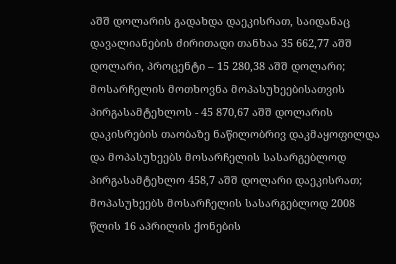აშშ დოლარის გადახდა დაეკისრათ, საიდანაც დავალიანების ძირითადი თანხაა 35 662,77 აშშ დოლარი, პროცენტი – 15 280,38 აშშ დოლარი; მოსარჩელის მოთხოვნა მოპასუხეებისათვის პირგასამტეხლოს - 45 870,67 აშშ დოლარის დაკისრების თაობაზე ნაწილობრივ დაკმაყოფილდა და მოპასუხეებს მოსარჩელის სასარგებლოდ პირგასამტეხლო 458,7 აშშ დოლარი დაეკისრათ; მოპასუხეებს მოსარჩელის სასარგებლოდ 2008 წლის 16 აპრილის ქონების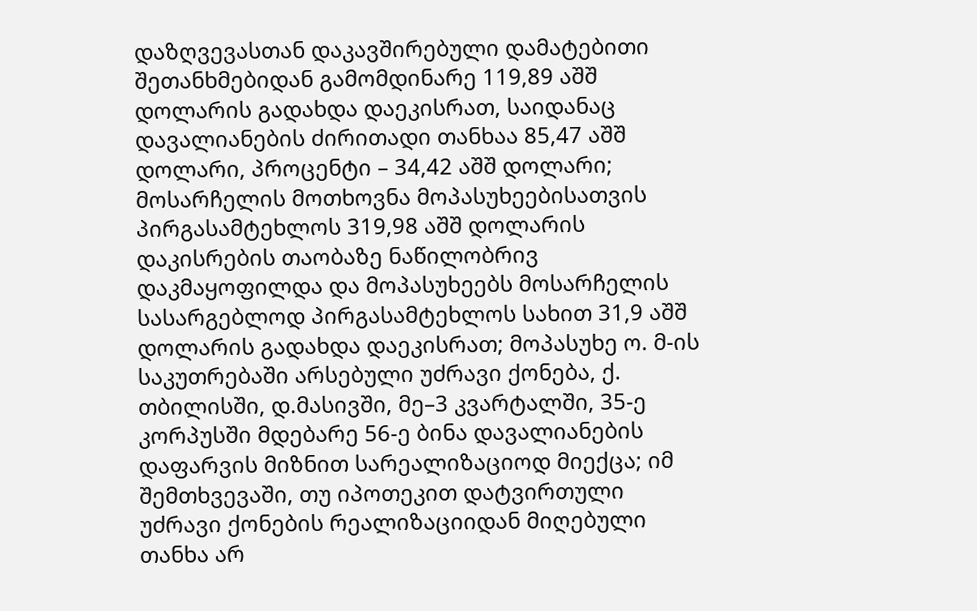დაზღვევასთან დაკავშირებული დამატებითი შეთანხმებიდან გამომდინარე 119,89 აშშ დოლარის გადახდა დაეკისრათ, საიდანაც დავალიანების ძირითადი თანხაა 85,47 აშშ დოლარი, პროცენტი – 34,42 აშშ დოლარი; მოსარჩელის მოთხოვნა მოპასუხეებისათვის პირგასამტეხლოს 319,98 აშშ დოლარის დაკისრების თაობაზე ნაწილობრივ დაკმაყოფილდა და მოპასუხეებს მოსარჩელის სასარგებლოდ პირგასამტეხლოს სახით 31,9 აშშ დოლარის გადახდა დაეკისრათ; მოპასუხე ო. მ-ის საკუთრებაში არსებული უძრავი ქონება, ქ. თბილისში, დ.მასივში, მე–3 კვარტალში, 35-ე კორპუსში მდებარე 56-ე ბინა დავალიანების დაფარვის მიზნით სარეალიზაციოდ მიექცა; იმ შემთხვევაში, თუ იპოთეკით დატვირთული უძრავი ქონების რეალიზაციიდან მიღებული თანხა არ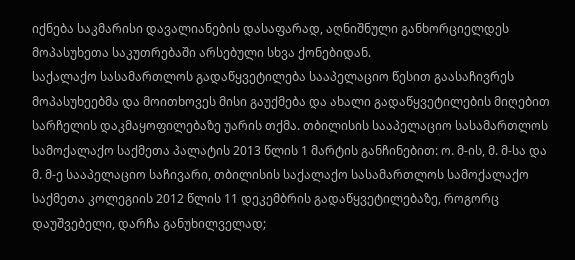იქნება საკმარისი დავალიანების დასაფარად, აღნიშნული განხორციელდეს მოპასუხეთა საკუთრებაში არსებული სხვა ქონებიდან.
საქალაქო სასამართლოს გადაწყვეტილება სააპელაციო წესით გაასაჩივრეს მოპასუხეებმა და მოითხოვეს მისი გაუქმება და ახალი გადაწყვეტილების მიღებით სარჩელის დაკმაყოფილებაზე უარის თქმა. თბილისის სააპელაციო სასამართლოს სამოქალაქო საქმეთა პალატის 2013 წლის 1 მარტის განჩინებით: ო. მ-ის, მ. მ-სა და მ. მ-ე სააპელაციო საჩივარი, თბილისის საქალაქო სასამართლოს სამოქალაქო საქმეთა კოლეგიის 2012 წლის 11 დეკემბრის გადაწყვეტილებაზე, როგორც დაუშვებელი, დარჩა განუხილველად;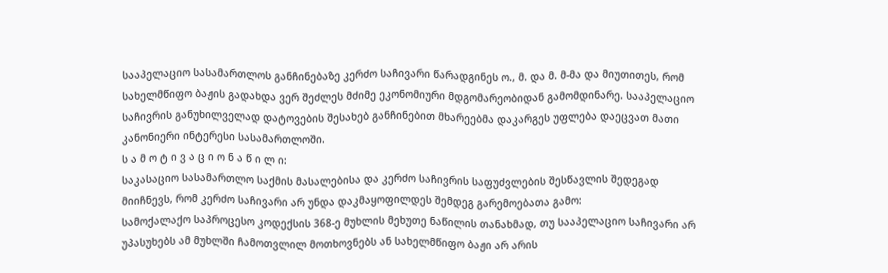სააპელაციო სასამართლოს განჩინებაზე კერძო საჩივარი წარადგინეს ო., მ. და მ. მ-მა და მიუთითეს, რომ სახელმწიფო ბაჟის გადახდა ვერ შეძლეს მძიმე ეკონომიური მდგომარეობიდან გამომდინარე. სააპელაციო საჩივრის განუხილველად დატოვების შესახებ განჩინებით მხარეებმა დაკარგეს უფლება დაეცვათ მათი კანონიერი ინტერესი სასამართლოში.
ს ა მ ო ტ ი ვ ა ც ი ო ნ ა წ ი ლ ი:
საკასაციო სასამართლო საქმის მასალებისა და კერძო საჩივრის საფუძვლების შესწავლის შედეგად მიიჩნევს, რომ კერძო საჩივარი არ უნდა დაკმაყოფილდეს შემდეგ გარემოებათა გამო:
სამოქალაქო საპროცესო კოდექსის 368-ე მუხლის მეხუთე ნაწილის თანახმად, თუ სააპელაციო საჩივარი არ უპასუხებს ამ მუხლში ჩამოთვლილ მოთხოვნებს ან სახელმწიფო ბაჟი არ არის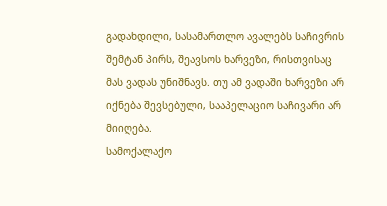გადახდილი, სასამართლო ავალებს საჩივრის შემტან პირს, შეავსოს ხარვეზი, რისთვისაც მას ვადას უნიშნავს. თუ ამ ვადაში ხარვეზი არ იქნება შევსებული, სააპელაციო საჩივარი არ მიიღება.
სამოქალაქო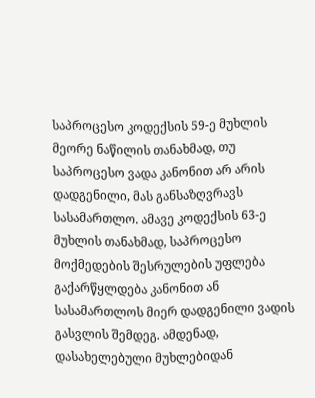საპროცესო კოდექსის 59-ე მუხლის მეორე ნაწილის თანახმად, თუ საპროცესო ვადა კანონით არ არის დადგენილი, მას განსაზღვრავს სასამართლო. ამავე კოდექსის 63-ე მუხლის თანახმად, საპროცესო მოქმედების შესრულების უფლება გაქარწყლდება კანონით ან სასამართლოს მიერ დადგენილი ვადის გასვლის შემდეგ. ამდენად, დასახელებული მუხლებიდან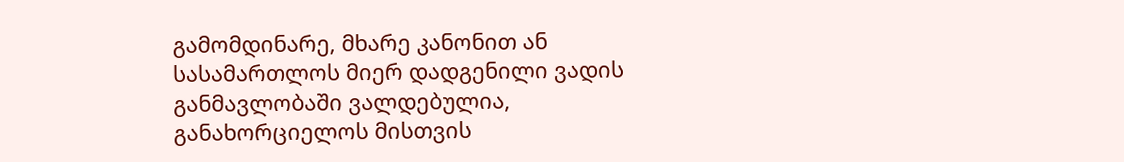გამომდინარე, მხარე კანონით ან სასამართლოს მიერ დადგენილი ვადის განმავლობაში ვალდებულია, განახორციელოს მისთვის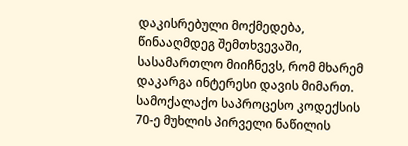დაკისრებული მოქმედება, წინააღმდეგ შემთხვევაში, სასამართლო მიიჩნევს, რომ მხარემ დაკარგა ინტერესი დავის მიმართ. სამოქალაქო საპროცესო კოდექსის 70-ე მუხლის პირველი ნაწილის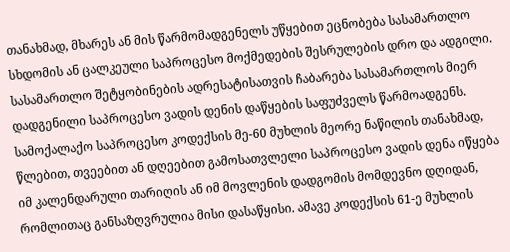თანახმად, მხარეს ან მის წარმომადგენელს უწყებით ეცნობება სასამართლო სხდომის ან ცალკეული საპროცესო მოქმედების შესრულების დრო და ადგილი. სასამართლო შეტყობინების ადრესატისათვის ჩაბარება სასამართლოს მიერ დადგენილი საპროცესო ვადის დენის დაწყების საფუძველს წარმოადგენს.
სამოქალაქო საპროცესო კოდექსის მე-60 მუხლის მეორე ნაწილის თანახმად, წლებით, თვეებით ან დღეებით გამოსათვლელი საპროცესო ვადის დენა იწყება იმ კალენდარული თარიღის ან იმ მოვლენის დადგომის მომდევნო დღიდან, რომლითაც განსაზღვრულია მისი დასაწყისი. ამავე კოდექსის 61-ე მუხლის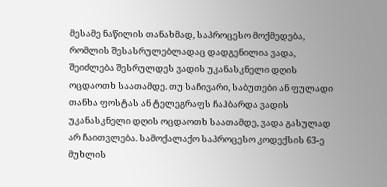მესამე ნაწილის თანახმად, საპროცესო მოქმედება, რომლის შესასრულებლადაც დადგენილია ვადა, შეიძლება შესრულდეს ვადის უკანასკნელი დღის ოცდაოთხ საათამდე. თუ საჩივარი, საბუთები ან ფულადი თანხა ფოსტას ან ტელეგრაფს ჩაჰბარდა ვადის უკანასკნელი დღის ოცდაოთხ საათამდე, ვადა გასულად არ ჩაითვლება. სამოქალაქო საპროცესო კოდექსის 63-ე მუხლის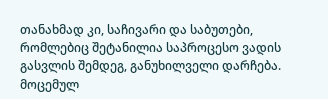თანახმად კი, საჩივარი და საბუთები, რომლებიც შეტანილია საპროცესო ვადის გასვლის შემდეგ, განუხილველი დარჩება.
მოცემულ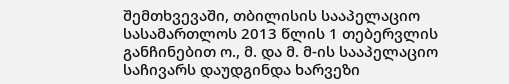შემთხვევაში, თბილისის სააპელაციო სასამართლოს 2013 წლის 1 თებერვლის განჩინებით ო., მ. და მ. მ-ის სააპელაციო საჩივარს დაუდგინდა ხარვეზი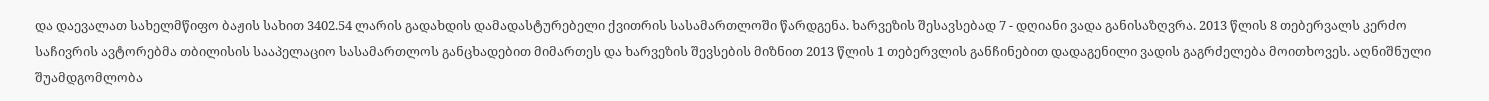და დაევალათ სახელმწიფო ბაჟის სახით 3402.54 ლარის გადახდის დამადასტურებელი ქვითრის სასამართლოში წარდგენა. ხარვეზის შესავსებად 7 - დღიანი ვადა განისაზღვრა. 2013 წლის 8 თებერვალს კერძო საჩივრის ავტორებმა თბილისის სააპელაციო სასამართლოს განცხადებით მიმართეს და ხარვეზის შევსების მიზნით 2013 წლის 1 თებერვლის განჩინებით დადაგენილი ვადის გაგრძელება მოითხოვეს. აღნიშნული შუამდგომლობა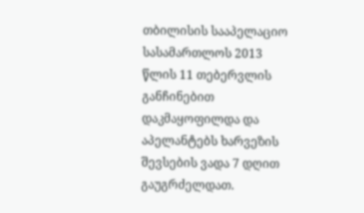თბილისის სააპელაციო სასამართლოს 2013 წლის 11 თებერვლის განჩინებით დაკმაყოფილდა და აპელანტებს ხარვეზის შევსების ვადა 7 დღით გაუგრძელდათ.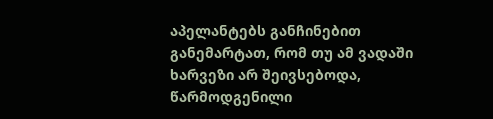აპელანტებს განჩინებით განემარტათ, რომ თუ ამ ვადაში ხარვეზი არ შეივსებოდა, წარმოდგენილი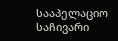სააპელაციო საჩივარი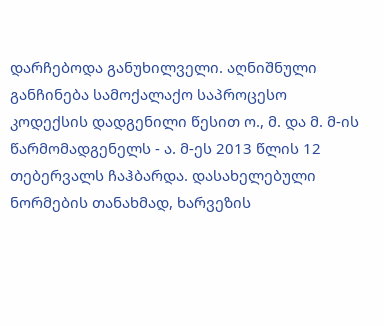დარჩებოდა განუხილველი. აღნიშნული განჩინება სამოქალაქო საპროცესო კოდექსის დადგენილი წესით ო., მ. და მ. მ-ის წარმომადგენელს - ა. მ-ეს 2013 წლის 12 თებერვალს ჩაჰბარდა. დასახელებული ნორმების თანახმად, ხარვეზის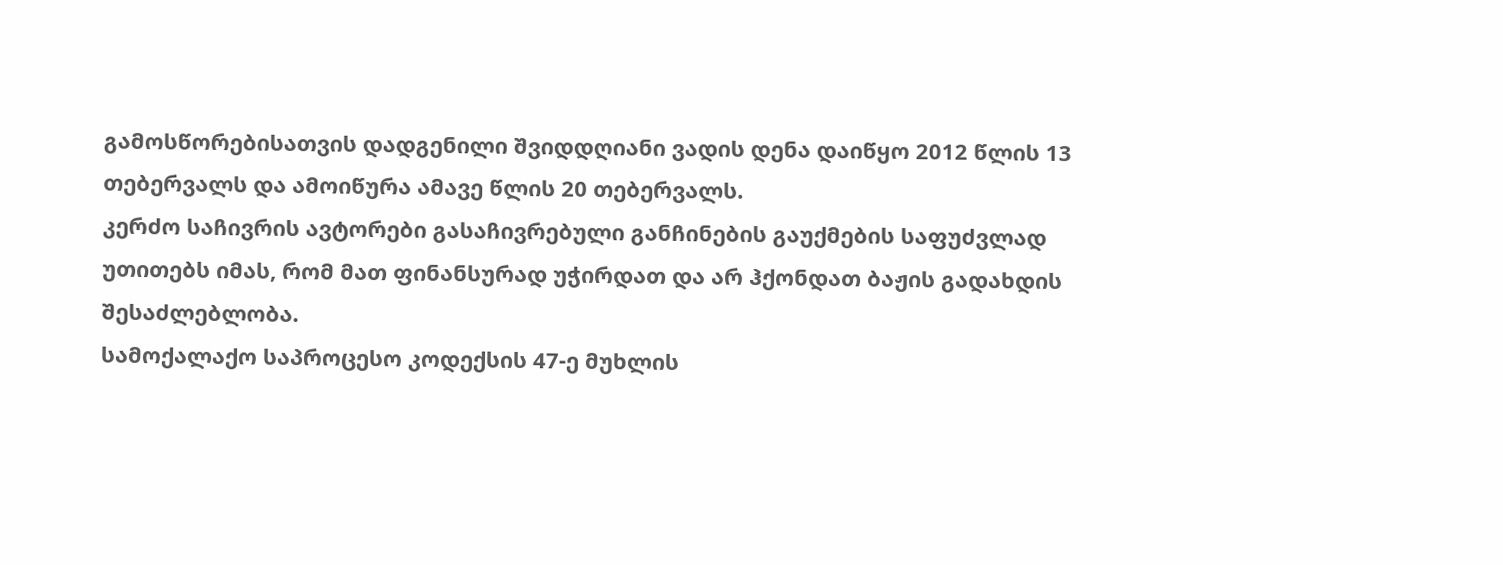გამოსწორებისათვის დადგენილი შვიდდღიანი ვადის დენა დაიწყო 2012 წლის 13 თებერვალს და ამოიწურა ამავე წლის 20 თებერვალს.
კერძო საჩივრის ავტორები გასაჩივრებული განჩინების გაუქმების საფუძვლად უთითებს იმას, რომ მათ ფინანსურად უჭირდათ და არ ჰქონდათ ბაჟის გადახდის შესაძლებლობა.
სამოქალაქო საპროცესო კოდექსის 47-ე მუხლის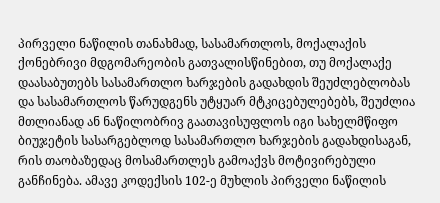პირველი ნაწილის თანახმად, სასამართლოს, მოქალაქის ქონებრივი მდგომარეობის გათვალისწინებით, თუ მოქალაქე დაასაბუთებს სასამართლო ხარჯების გადახდის შეუძლებლობას და სასამართლოს წარუდგენს უტყუარ მტკიცებულებებს, შეუძლია მთლიანად ან ნაწილობრივ გაათავისუფლოს იგი სახელმწიფო ბიუჯეტის სასარგებლოდ სასამართლო ხარჯების გადახდისაგან, რის თაობაზედაც მოსამართლეს გამოაქვს მოტივირებული განჩინება. ამავე კოდექსის 102-ე მუხლის პირველი ნაწილის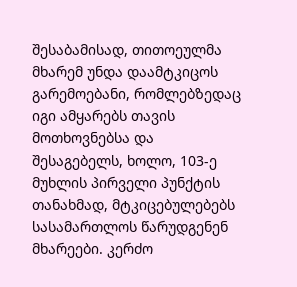შესაბამისად, თითოეულმა მხარემ უნდა დაამტკიცოს გარემოებანი, რომლებზედაც იგი ამყარებს თავის მოთხოვნებსა და შესაგებელს, ხოლო, 103-ე მუხლის პირველი პუნქტის თანახმად, მტკიცებულებებს სასამართლოს წარუდგენენ მხარეები. კერძო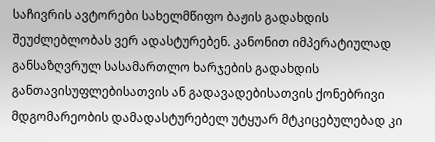საჩივრის ავტორები სახელმწიფო ბაჟის გადახდის შეუძლებლობას ვერ ადასტურებენ. კანონით იმპერატიულად განსაზღვრულ სასამართლო ხარჯების გადახდის განთავისუფლებისათვის ან გადავადებისათვის ქონებრივი მდგომარეობის დამადასტურებელ უტყუარ მტკიცებულებად კი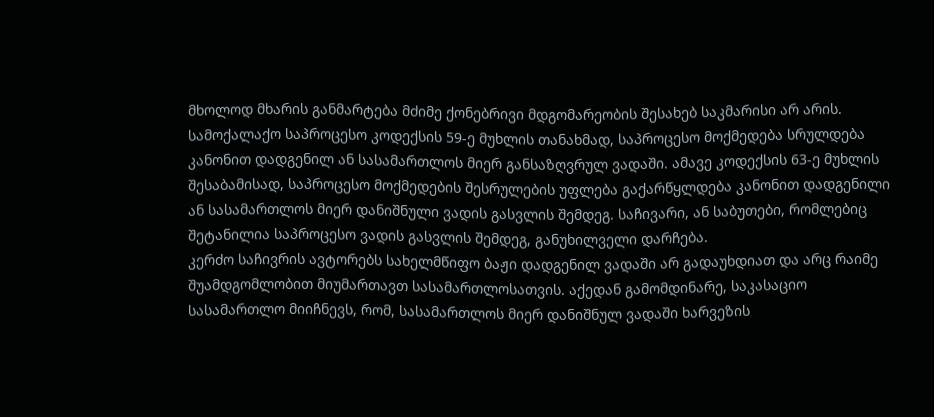მხოლოდ მხარის განმარტება მძიმე ქონებრივი მდგომარეობის შესახებ საკმარისი არ არის.
სამოქალაქო საპროცესო კოდექსის 59-ე მუხლის თანახმად, საპროცესო მოქმედება სრულდება კანონით დადგენილ ან სასამართლოს მიერ განსაზღვრულ ვადაში. ამავე კოდექსის 63-ე მუხლის შესაბამისად, საპროცესო მოქმედების შესრულების უფლება გაქარწყლდება კანონით დადგენილი ან სასამართლოს მიერ დანიშნული ვადის გასვლის შემდეგ. საჩივარი, ან საბუთები, რომლებიც შეტანილია საპროცესო ვადის გასვლის შემდეგ, განუხილველი დარჩება.
კერძო საჩივრის ავტორებს სახელმწიფო ბაჟი დადგენილ ვადაში არ გადაუხდიათ და არც რაიმე შუამდგომლობით მიუმართავთ სასამართლოსათვის. აქედან გამომდინარე, საკასაციო სასამართლო მიიჩნევს, რომ, სასამართლოს მიერ დანიშნულ ვადაში ხარვეზის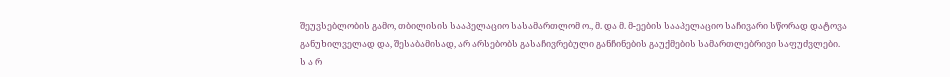შეუვსებლობის გამო, თბილისის სააპელაციო სასამართლომ ო., მ. და მ. მ-ეების სააპელაციო საჩივარი სწორად დატოვა განუხილველად და, შესაბამისად, არ არსებობს გასაჩივრებული განჩინების გაუქმების სამართლებრივი საფუძვლები.
ს ა რ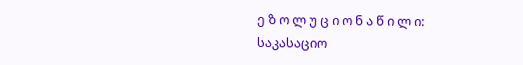ე ზ ო ლ უ ც ი ო ნ ა წ ი ლ ი:
საკასაციო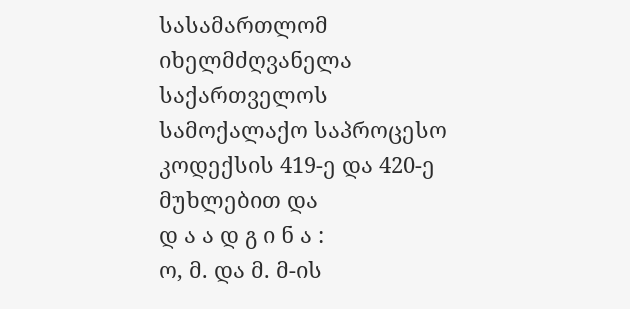სასამართლომ იხელმძღვანელა საქართველოს სამოქალაქო საპროცესო კოდექსის 419-ე და 420-ე მუხლებით და
დ ა ა დ გ ი ნ ა :
ო, მ. და მ. მ-ის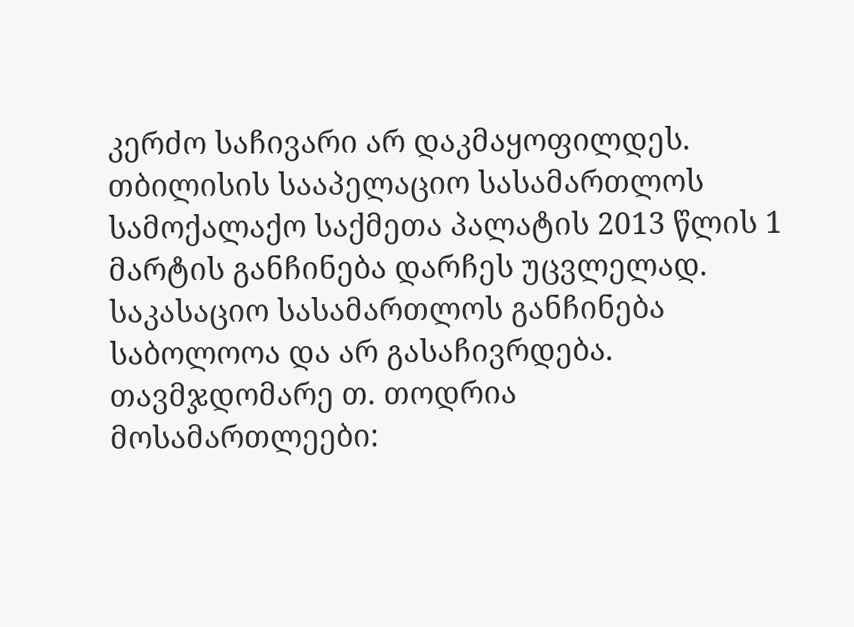კერძო საჩივარი არ დაკმაყოფილდეს.
თბილისის სააპელაციო სასამართლოს სამოქალაქო საქმეთა პალატის 2013 წლის 1 მარტის განჩინება დარჩეს უცვლელად.
საკასაციო სასამართლოს განჩინება საბოლოოა და არ გასაჩივრდება.
თავმჯდომარე თ. თოდრია
მოსამართლეები: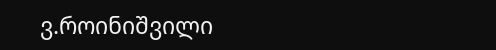ვ.როინიშვილი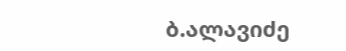ბ.ალავიძე